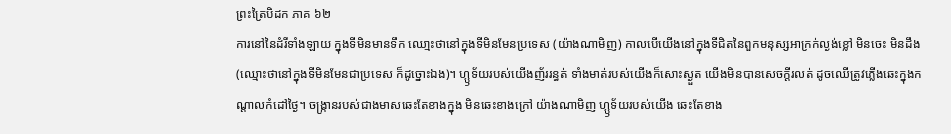ព្រះត្រៃបិដក ភាគ ៦២
ការនៅនៃដំរីទាំងឡាយ ក្នុងទីមិនមានទឹក ឈោ្មះថានៅក្នុងទីមិនមែនប្រទេស (យ៉ាងណាមិញ) កាលបើយើងនៅក្នុងទីជិតនៃពួកមនុស្សអាក្រក់ល្ងង់ខ្លៅ មិនចេះ មិនដឹង (ឈ្មោះថានៅក្នុងទីមិនមែនជាប្រទេស ក៏ដូច្នោះឯង)។ ហ្ឫទ័យរបស់យើងញ័ររន្ធត់ ទាំងមាត់របស់យើងក៏សោះស្ងួត យើងមិនបានសេចក្តីរលត់ ដូចឈើត្រូវភ្លើងឆេះក្នុងកណ្តាលកំដៅថ្ងៃ។ ចង្រ្កានរបស់ជាងមាសឆេះតែខាងក្នុង មិនឆេះខាងក្រៅ យ៉ាងណាមិញ ហ្ឫទ័យរបស់យើង ឆេះតែខាង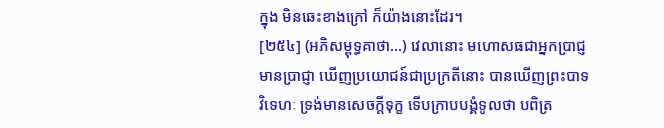ក្នុង មិនឆេះខាងក្រៅ ក៏យ៉ាងនោះដែរ។
[២៥៤] (អភិសម្ពុទ្ធគាថា...) វេលានោះ មហោសធជាអ្នកប្រាជ្ញ មានប្រាជ្ញា ឃើញប្រយោជន៍ជាប្រក្រតីនោះ បានឃើញព្រះបាទវិទេហៈ ទ្រង់មានសេចក្តីទុក្ខ ទើបក្រាបបង្គំទូលថា បពិត្រ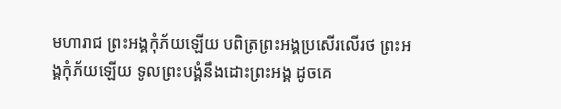មហារាជ ព្រះអង្គកុំភ័យឡើយ បពិត្រព្រះអង្គប្រសើរលើរថ ព្រះអង្គកុំភ័យឡើយ ទូលព្រះបង្គំនឹងដោះព្រះអង្គ ដូចគេ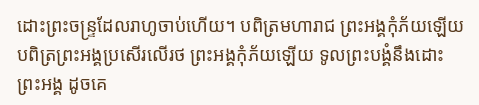ដោះព្រះចន្រ្ទដែលរាហូចាប់ហើយ។ បពិត្រមហារាជ ព្រះអង្គកុំភ័យឡើយ បពិត្រព្រះអង្គប្រសើរលើរថ ព្រះអង្គកុំភ័យឡើយ ទូលព្រះបង្គំនឹងដោះព្រះអង្គ ដូចគេ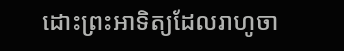ដោះព្រះអាទិត្យដែលរាហូចា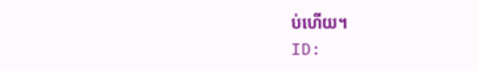ប់ហើយ។
ID: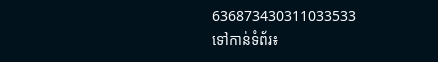636873430311033533
ទៅកាន់ទំព័រ៖